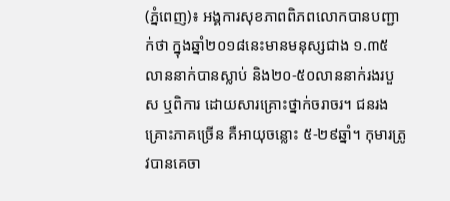(ភ្នំពេញ)៖ អង្គការសុខភាពពិភពលោកបានបញ្ជាក់ថា ក្នុងឆ្នាំ២០១៨នេះមានមនុស្សជាង ១.៣៥លាននាក់បានស្លាប់ និង២០-៥០លាននាក់រងរបួស ឬពិការ ដោយសារគ្រោះថ្នាក់ចរាចរ។ ជនរងគ្រោះភាគច្រើន គឺអាយុចន្លោះ ៥-២៩ឆ្នាំ។ កុមារត្រូវបានគេចា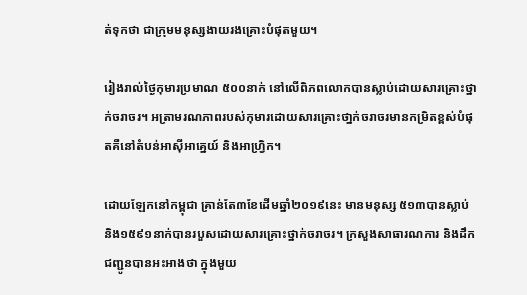ត់ទុកថា ជាក្រុមមនុស្សងាយរងគ្រោះបំផុតមួយ។

រៀងរាល់ថ្ងៃកុមារប្រមាណ ៥០០នាក់ នៅលើពិភពលោកបានស្លាប់ដោយសារគ្រោះថ្នាក់ចរាចរ។ អត្រាមរណភាពរបស់កុមារដោយសារគ្រោះថា្នក់ចរាចរមានកម្រិតខ្ពស់បំផុតគឺនៅតំបន់អាស៊ីអាគ្នេយ៍ និងអាហ្វ្រិក។

ដោយឡែកនៅកម្ពុជា គ្រាន់តែ៣ខែដើមឆ្នាំ២០១៩នេះ មានមនុស្ស ៥១៣បានស្លាប់ និង១៥៩១នាក់បានរបួសដោយសារគ្រោះថ្នាក់ចរាចរ។ ក្រសួងសាធារណការ និងដឹកជញ្ជូនបានអះអាងថា ក្នុងមួយ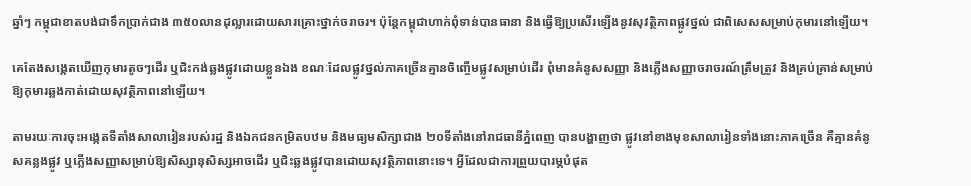ឆ្នាំៗ កម្ពុជាខាតបង់ជាទឹកប្រាក់ជាង ៣៥០លានដុល្លារដោយសារគ្រោះថ្នាក់ចរាចរ។ ប៉ុន្តែកម្ពុជាហាក់ពុំទាន់បានធានា និងធ្វើឱ្យប្រសើរឡើងនូវសុវត្ថិភាពផ្លូវថ្នល់ ជាពិសេសសម្រាប់កុមារនៅឡើយ។

គេតែងសង្កេតឃើញកុមារតូចៗដើរ ឬជិះកង់ឆ្លងផ្លូវដោយខ្លួនឯង ខណៈដែលផ្លូវថ្នល់ភាគច្រើនគ្មានចិញ្ចើមផ្លូវសម្រាប់ដើរ ពុំមានគំនូសសញ្ញា និងភ្លើងសញ្ញាចរាចរណ៍ត្រឹមត្រូវ និងគ្រប់គ្រាន់សម្រាប់ឱ្យកុមារឆ្លងកាត់ដោយសុវត្ថិភាពនៅឡើយ។

តាមរយៈការចុះអង្កេតទីតាំងសាលារៀនរបស់រដ្ឋ និងឯកជនកម្រិតបឋម និងមធ្យមសិក្សាជាង ២០ទីតាំងនៅរាជធានីភ្នំពេញ បានបង្ហាញថា ផ្លូវនៅខាងមុខសាលារៀនទាំងនោះភាគច្រើន គឺគ្មានគំនូសគន្លងផ្លូវ ឬភ្លើងសញ្ញាសម្រាប់ឱ្យសិស្សានុសិស្សអាចដើរ ឬជិះឆ្លងផ្លូវបានដោយសុវត្ថិភាពនោះទេ។ អ្វីដែលជាការព្រួយបារម្ភបំផុត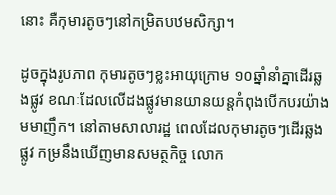នោះ គឺកុមារតូចៗនៅកម្រិតបឋមសិក្សា។

ដូចក្នុងរូបភាព កុមារតូចៗខ្លះអាយុក្រោម ១០ឆ្នាំនាំគ្នាដើរឆ្លងផ្លូវ ខណៈដែលលើដងផ្លូវមានយានយន្តកំពុងបើកបរយ៉ាងមមាញឹក។ នៅតាមសាលារដ្ឋ ពេលដែលកុមារតូចៗដើរឆ្លងផ្លូវ កម្រនឹងឃើញមានសមត្ថកិច្ច លោក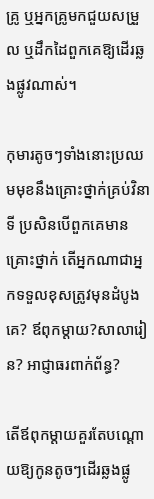គ្រូ ឬអ្នកគ្រូមកជួយសម្រួល ឬដឹកដៃពួកគេឱ្យដើរឆ្លងផ្លូវណាស់។

កុមារតូចៗទាំងនោះប្រឈមមុខនឹងគ្រោះថ្នាក់គ្រប់វិនាទី ប្រសិនបើពួកគេមានគ្រោះថ្នាក់ តើអ្នកណាជាអ្នកទទួលខុសត្រូវមុនដំបូងគេ? ឪពុកម្តាយ?សាលារៀន? អាជ្ញាធរពាក់ព័ន្ធ?

តើឪពុកម្តាយគួរតែបណ្តោយឱ្យកូនតូចៗដើរឆ្លងផ្លូ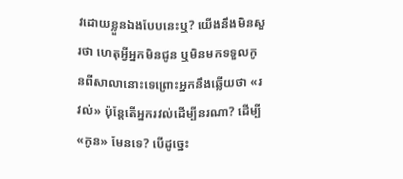វដោយខ្លួនឯងបែបនេះឬ? យើងនឹងមិនសួរថា ហេតុអ្វីអ្នកមិនជូន ឬមិនមកទទួលកូនពីសាលានោះទេព្រោះអ្នកនឹងឆ្លើយថា «រវល់» ប៉ុន្តែតើអ្នករវល់ដើម្បីនរណា? ដើម្បី «កូន» មែនទេ? បើដូច្នេះ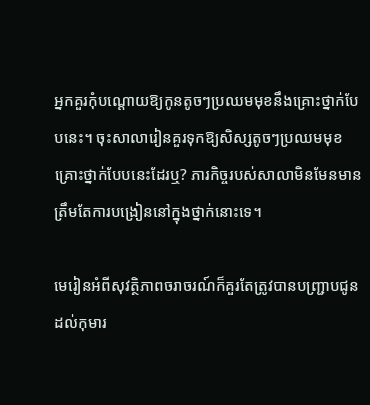អ្នកគួរកុំបណ្តោយឱ្យកូនតូចៗប្រឈមមុខនឹងគ្រោះថ្នាក់បែបនេះ។ ចុះសាលារៀនគួរទុកឱ្យសិស្សតូចៗប្រឈមមុខគ្រោះថ្នាក់បែបនេះដែរឬ? ភារកិច្ចរបស់សាលាមិនមែនមានត្រឹមតែការបង្រៀននៅក្នុងថ្នាក់នោះទេ។

មេរៀនអំពីសុវត្ថិភាពចរាចរណ៍ក៏គួរតែត្រូវបានបញ្ជ្រាបជូនដល់កុមារ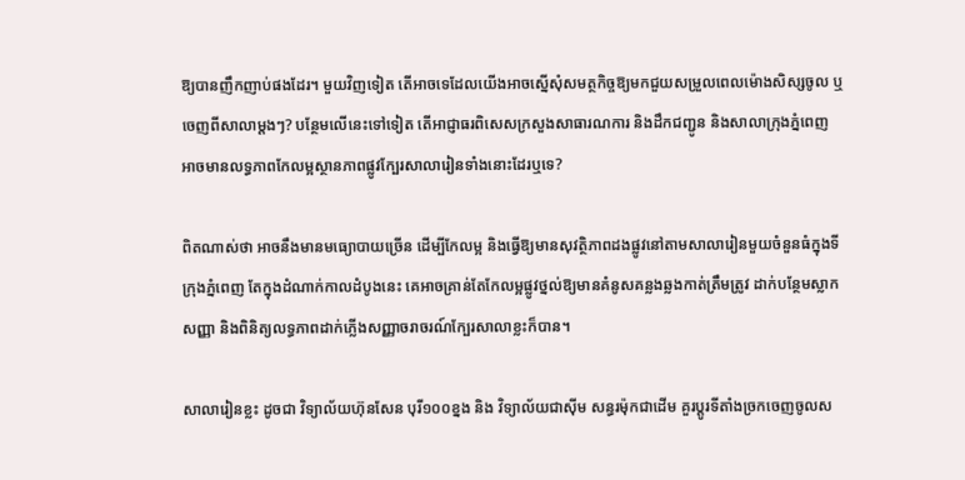ឱ្យបានញឹកញាប់ផងដែរ។ មួយវិញទៀត តើអាចទេដែលយើងអាចស្នើសុំសមត្ថកិច្ចឱ្យមកជួយសម្រួលពេលម៉ោងសិស្សចូល ឬចេញពីសាលាម្តងៗ? បន្ថែមលើនេះទៅទៀត តើអាជ្ញាធរពិសេសក្រសួងសាធារណការ និងដឹកជញ្ជូន និងសាលាក្រុងភ្នំពេញ អាចមានលទ្ធភាពកែលម្អស្ថានភាពផ្លូវក្បែរសាលារៀនទាំងនោះដែរឬទេ?

ពិតណាស់ថា អាចនឹងមានមធ្យោបាយច្រើន ដើម្បីកែលម្អ និងធ្វើឱ្យមានសុវត្ថិភាពដងផ្លូវនៅតាមសាលារៀនមួយចំនួនធំក្នុងទីក្រុងភ្នំពេញ តែក្នុងដំណាក់កាលដំបូងនេះ គេអាចគ្រាន់តែកែលម្អផ្លូវថ្នល់ឱ្យមានគំនូសគន្លងឆ្លងកាត់ត្រឹមត្រូវ ដាក់បន្ថែមស្លាកសញ្ញា និងពិនិត្យលទ្ធភាពដាក់ភ្លើងសញ្ញាចរាចរណ៍ក្បែរសាលាខ្លះក៏បាន។

សាលារៀនខ្លះ ដូចជា វិទ្យាល័យហ៊ុនសែន បុរី១០០ខ្នង និង វិទ្យាល័យជាស៊ីម សន្ធរម៉ុកជាដើម គួរប្តូរទីតាំងច្រកចេញចូលស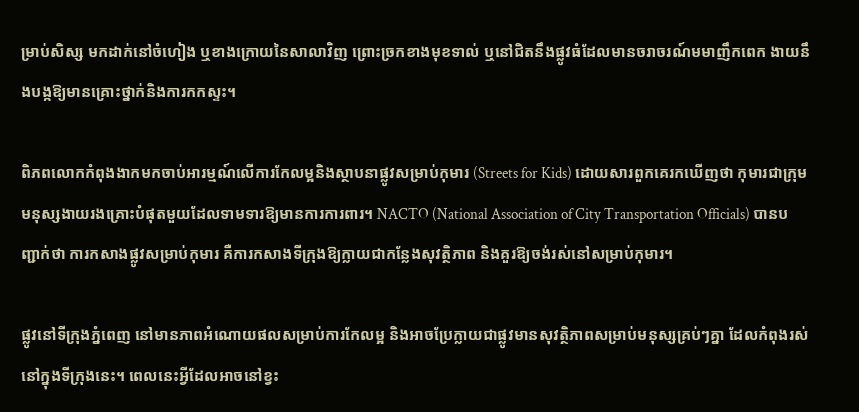ម្រាប់សិស្ស មកដាក់នៅចំហៀង ឬខាងក្រោយនៃសាលាវិញ ព្រោះច្រកខាងមុខទាល់ ឬនៅជិតនឹងផ្លូវធំដែលមានចរាចរណ៍មមាញឹកពេក ងាយនឹងបង្កឱ្យមានគ្រោះថ្នាក់និងការកកស្ទះ។

ពិភពលោកកំពុងងាកមកចាប់អារម្មណ៍លើការកែលម្អនិងស្ថាបនាផ្លូវសម្រាប់កុមារ (Streets for Kids) ដោយសារពួកគេរកឃើញថា កុមារជាក្រុមមនុស្សងាយរងគ្រោះបំផុតមួយដែលទាមទារឱ្យមានការការពារ។ NACTO (National Association of City Transportation Officials) បានបញ្ជាក់ថា ការកសាងផ្លូវសម្រាប់កុមារ គឺការកសាងទីក្រុងឱ្យក្លាយជាកន្លែងសុវត្ថិភាព និងគួរឱ្យចង់រស់នៅសម្រាប់កុមារ។

ផ្លូវនៅទីក្រុងភ្នំពេញ នៅមានភាពអំណោយផលសម្រាប់ការកែលម្អ និងអាចប្រែក្លាយជាផ្លូវមានសុវត្ថិភាពសម្រាប់មនុស្សគ្រប់ៗគ្នា ដែលកំពុងរស់នៅក្នុងទីក្រុងនេះ។ ពេលនេះអ្វីដែលអាចនៅខ្វះ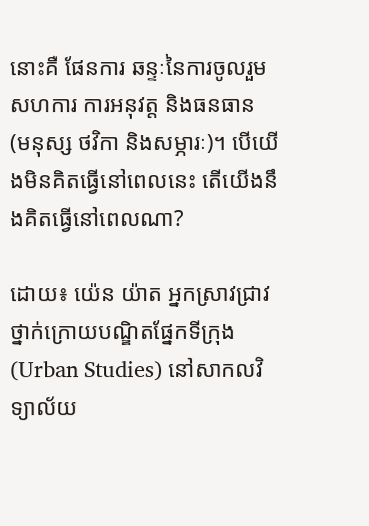នោះគឺ ផែនការ ឆន្ទៈនៃការចូលរួមសហការ ការអនុវត្ត និងធនធាន (មនុស្ស ថវិកា និងសម្ភារៈ)។ បើយើងមិនគិតធ្វើនៅពេលនេះ តើយើងនឹងគិតធ្វើនៅពេលណា?

ដោយ៖ យ៉េន យ៉ាត អ្នកស្រាវជ្រាវថ្នាក់ក្រោយបណ្ឌិតផ្នែកទីក្រុង (Urban Studies) នៅសាកលវិទ្យាល័យ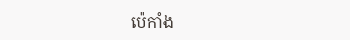ប៉េកាំង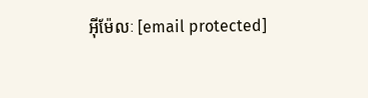អ៊ីម៉ែលៈ [email protected]